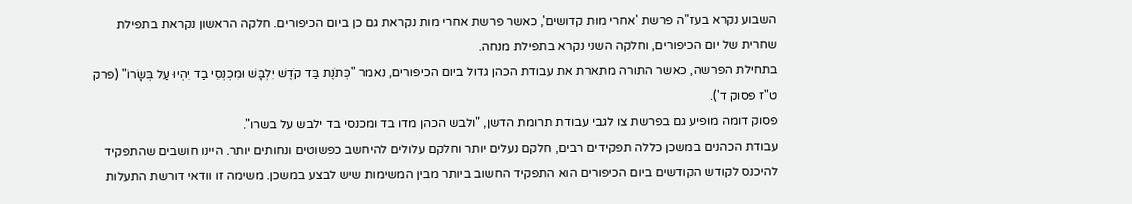השבוע נקרא בעז"ה פרשת 'אחרי מות קדושים', כאשר פרשת אחרי מות נקראת גם כן ביום הכיפורים. חלקה הראשון נקראת בתפילת שחרית של יום הכיפורים, וחלקה השני נקרא בתפילת מנחה.
בתחילת הפרשה, כאשר התורה מתארת את עבודת הכהן גדול ביום הכיפורים, נאמר "כְּתֹנֶת בַּד קֹדֶשׁ יִלְבָּשׁ וּמִכְנְסֵי בַד יִהְיוּ עַל בְּשָׂרוֹ" (פרק ט"ז פסוק ד').
פסוק דומה מופיע גם בפרשת צו לגבי עבודת תרומת הדשן, "ולבש הכהן מדו בד ומכנסי בד ילבש על בשרו".
עבודת הכהנים במשכן כללה תפקידים רבים, חלקם נעלים יותר וחלקם עלולים להיחשב כפשוטים ונחותים יותר. היינו חושבים שהתפקיד להיכנס לקודש הקודשים ביום הכיפורים הוא התפקיד החשוב ביותר מבין המשימות שיש לבצע במשכן. משימה זו וודאי דורשת התעלות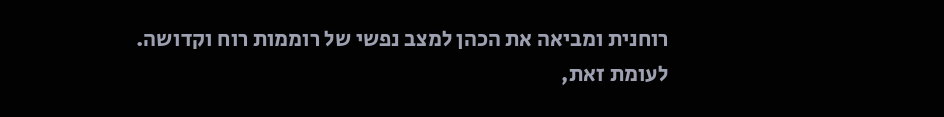רוחנית ומביאה את הכהן למצב נפשי של רוממות רוח וקדושה. לעומת זאת,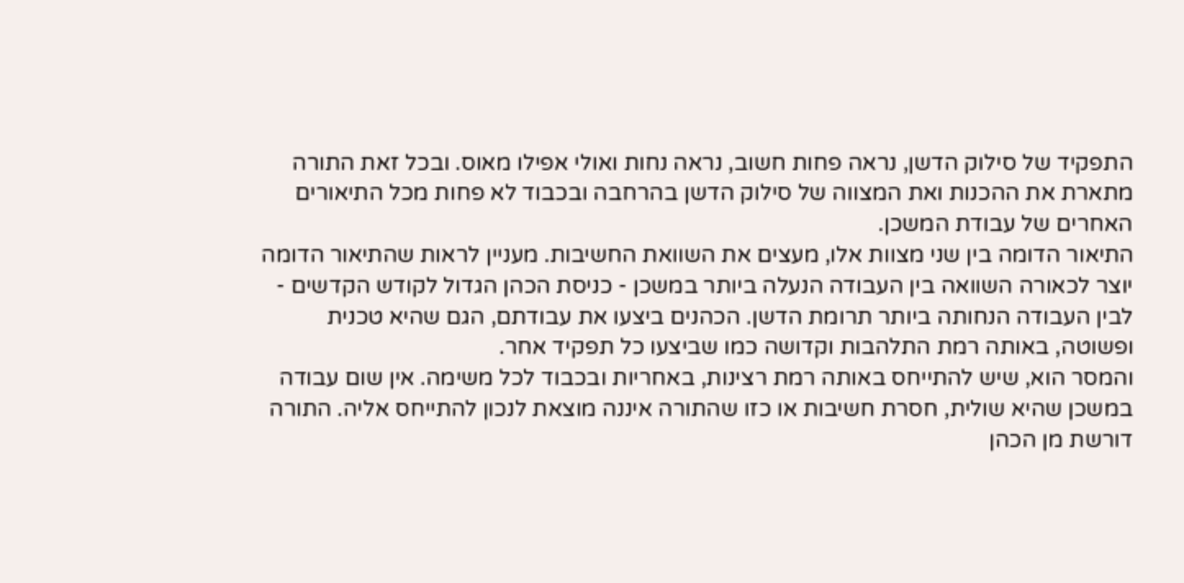התפקיד של סילוק הדשן, נראה פחות חשוב, נראה נחות ואולי אפילו מאוס. ובכל זאת התורה מתארת את ההכנות ואת המצווה של סילוק הדשן בהרחבה ובכבוד לא פחות מכל התיאורים האחרים של עבודת המשכן.
התיאור הדומה בין שני מצוות אלו, מעצים את השוואת החשיבות. מעניין לראות שהתיאור הדומה יוצר לכאורה השוואה בין העבודה הנעלה ביותר במשכן - כניסת הכהן הגדול לקודש הקדשים - לבין העבודה הנחותה ביותר תרומת הדשן. הכהנים ביצעו את עבודתם, הגם שהיא טכנית ופשוטה, באותה רמת התלהבות וקדושה כמו שביצעו כל תפקיד אחר.
והמסר הוא, שיש להתייחס באותה רמת רצינות, באחריות ובכבוד לכל משימה. אין שום עבודה במשכן שהיא שולית, חסרת חשיבות או כזו שהתורה איננה מוצאת לנכון להתייחס אליה. התורה דורשת מן הכהן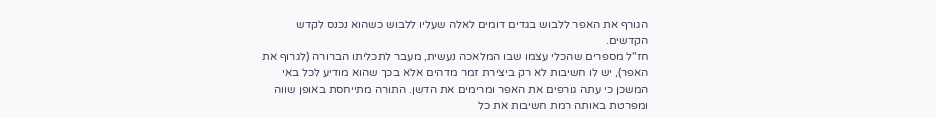הגורף את האפר ללבוש בגדים דומים לאלה שעליו ללבוש כשהוא נכנס לקדש הקדשים.
חז"ל מספרים שהכלי עצמו שבו המלאכה נעשית, מעבר לתכליתו הברורה (לגרוף את האפר), יש לו חשיבות לא רק ביצירת זמר מדהים אלא בכך שהוא מודיע לכל באי המשכן כי עתה גורפים את האפר ומרימים את הדשן. התורה מתייחסת באופן שווה ומפרטת באותה רמת חשיבות את כל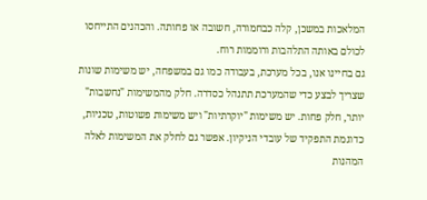המלאכות במשכן, קלה כבחמורה, חשובה או פחותה. והכהנים התייחסו לכולם באותה התלהבות ורוממות רוח.
גם בחיינו אנו, בכל מערכת, בעבודה כמו גם במשפחה, יש משימות שונות שצריך לבצע כדי שהמערכת תתנהל כסדרה. חלק מהמשימות "נחשבות" יותר, חלק פחות. יש משימות "יוקרתיות" ויש משימות פשוטות, טכניות, כדוגמת התפקיד של עובדי הניקיון. אפשר גם לחלק את המשימות לאלה המהנות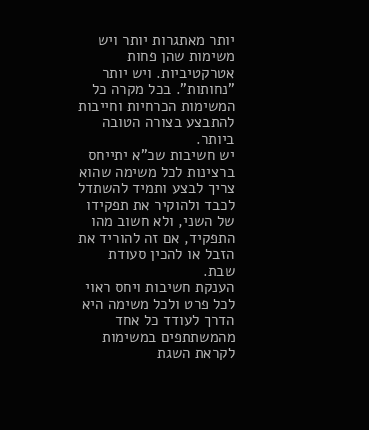יותר מאתגרות יותר ויש משימות שהן פחות אטרקטיביות. ויש יותר "נחותות". בכל מקרה כל המשימות הכרחיות וחייבות להתבצע בצורה הטובה ביותר.
יש חשיבות שכ"א יתייחס ברצינות לכל משימה שהוא צריך לבצע ותמיד להשתדל לכבד ולהוקיר את תפקידו של השני, ולא חשוב מהו התפקיד, אם זה להוריד את הזבל או להכין סעודת שבת.
הענקת חשיבות ויחס ראוי לכל פרט ולכל משימה היא הדרך לעודד כל אחד מהמשתתפים במשימות לקראת השגת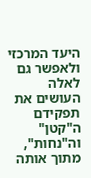היעד המרכזי ולאפשר גם לאלה העושים את תפקידם ה"קטן" וה"נחות", מתוך אותה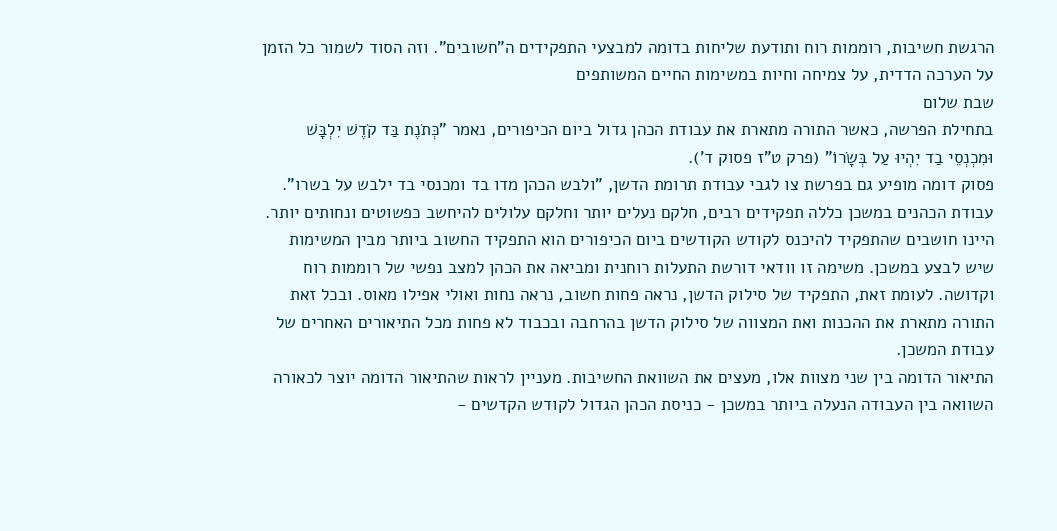הרגשת חשיבות, רוממות רוח ותודעת שליחות בדומה למבצעי התפקידים ה"חשובים". וזה הסוד לשמור כל הזמן על הערכה הדדית, על צמיחה וחיות במשימות החיים המשותפים
שבת שלום
בתחילת הפרשה, כאשר התורה מתארת את עבודת הכהן גדול ביום הכיפורים, נאמר "כְּתֹנֶת בַּד קֹדֶשׁ יִלְבָּשׁ וּמִכְנְסֵי בַד יִהְיוּ עַל בְּשָׂרוֹ" (פרק ט"ז פסוק ד').
פסוק דומה מופיע גם בפרשת צו לגבי עבודת תרומת הדשן, "ולבש הכהן מדו בד ומכנסי בד ילבש על בשרו".
עבודת הכהנים במשכן כללה תפקידים רבים, חלקם נעלים יותר וחלקם עלולים להיחשב כפשוטים ונחותים יותר. היינו חושבים שהתפקיד להיכנס לקודש הקודשים ביום הכיפורים הוא התפקיד החשוב ביותר מבין המשימות שיש לבצע במשכן. משימה זו וודאי דורשת התעלות רוחנית ומביאה את הכהן למצב נפשי של רוממות רוח וקדושה. לעומת זאת, התפקיד של סילוק הדשן, נראה פחות חשוב, נראה נחות ואולי אפילו מאוס. ובכל זאת התורה מתארת את ההכנות ואת המצווה של סילוק הדשן בהרחבה ובכבוד לא פחות מכל התיאורים האחרים של עבודת המשכן.
התיאור הדומה בין שני מצוות אלו, מעצים את השוואת החשיבות. מעניין לראות שהתיאור הדומה יוצר לכאורה השוואה בין העבודה הנעלה ביותר במשכן - כניסת הכהן הגדול לקודש הקדשים -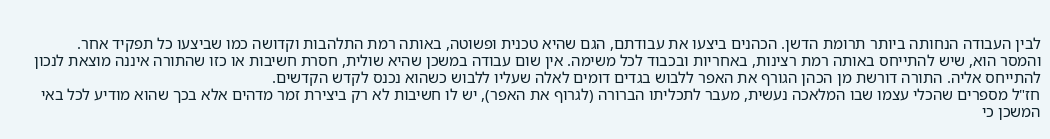לבין העבודה הנחותה ביותר תרומת הדשן. הכהנים ביצעו את עבודתם, הגם שהיא טכנית ופשוטה, באותה רמת התלהבות וקדושה כמו שביצעו כל תפקיד אחר.
והמסר הוא, שיש להתייחס באותה רמת רצינות, באחריות ובכבוד לכל משימה. אין שום עבודה במשכן שהיא שולית, חסרת חשיבות או כזו שהתורה איננה מוצאת לנכון להתייחס אליה. התורה דורשת מן הכהן הגורף את האפר ללבוש בגדים דומים לאלה שעליו ללבוש כשהוא נכנס לקדש הקדשים.
חז"ל מספרים שהכלי עצמו שבו המלאכה נעשית, מעבר לתכליתו הברורה (לגרוף את האפר), יש לו חשיבות לא רק ביצירת זמר מדהים אלא בכך שהוא מודיע לכל באי המשכן כי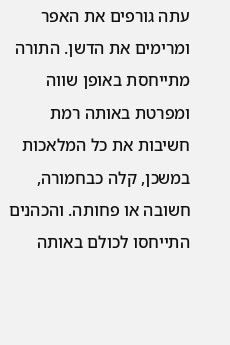עתה גורפים את האפר ומרימים את הדשן. התורה מתייחסת באופן שווה ומפרטת באותה רמת חשיבות את כל המלאכות במשכן, קלה כבחמורה, חשובה או פחותה. והכהנים התייחסו לכולם באותה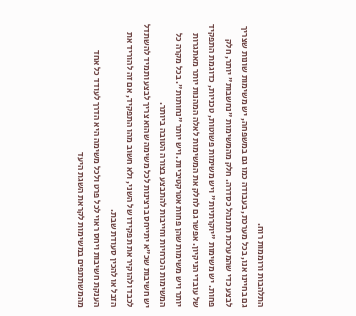התלהבות ורוממות רוח.
גם בחיינו אנו, בכל מערכת, בעבודה כמו גם במשפחה, יש משימות שונות שצריך לבצע כדי שהמערכת תתנהל כסדרה. חלק מהמשימות "נחשבות" יותר, חלק פחות. יש משימות "יוקרתיות" ויש משימות פשוטות, טכניות, כדוגמת התפקיד של עובדי הניקיון. אפשר גם לחלק את המשימות לאלה המהנות יותר מאתגרות יותר ויש משימות שהן פחות אטרקטיביות. ויש יותר "נחותות". בכל מקרה כל המשימות הכרחיות וחייבות להתבצע בצורה הטובה ביותר.
יש חשיבות שכ"א יתייחס ברצינות לכל משימה שהוא צריך לבצע ותמיד להשתדל לכבד ולהוקיר את תפקידו של השני, ולא חשוב מהו התפקיד, אם זה להוריד את הזבל או להכין סעודת שבת.
הענקת חשיבות ויחס ראוי לכל פרט ולכל משימה היא הדרך לעודד כל אחד מהמשתתפים במשימות לקראת השגת היעד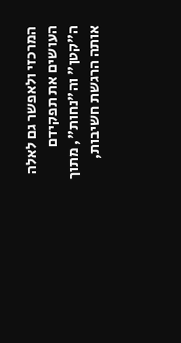המרכזי ולאפשר גם לאלה העושים את תפקידם ה"קטן" וה"נחות", מתוך אותה הרגשת חשיבות,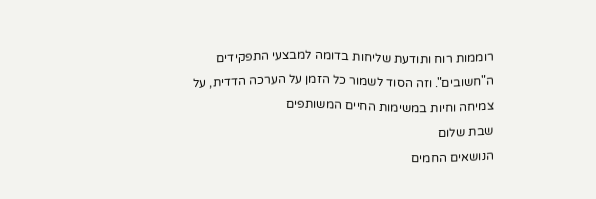רוממות רוח ותודעת שליחות בדומה למבצעי התפקידים ה"חשובים". וזה הסוד לשמור כל הזמן על הערכה הדדית, על צמיחה וחיות במשימות החיים המשותפים
שבת שלום
הנושאים החמים